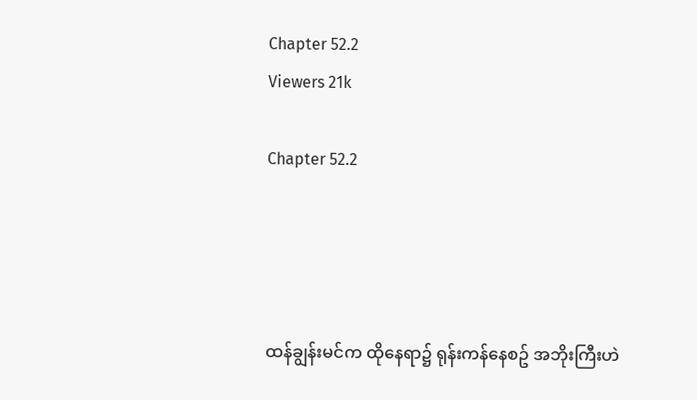Chapter 52.2
Viewers 21k

Chapter 52.2




ထန်ချွန်းမင်က ထိုနေရာ၌ ရုန်းကန်နေစဥ် အဘိုးကြီးဟဲ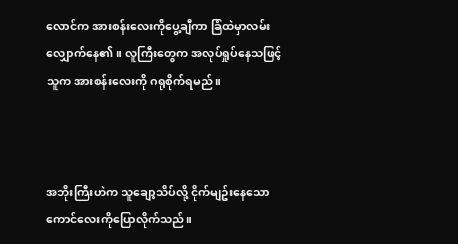လောင်က အားစန်းလေးကိုပွေ့ချီကာ ခြံထဲမှာလမ်းလျှောက်နေ၏။ လူကြီးတွေက အလုပ်ရှုပ်နေသဖြင့် သူက အားစန်းလေးကို ဂရုစိုက်ရမည်။



အဘိုးကြီးဟဲက သူချော့သိပ်လို့ ငိုက်မျဥ်းနေသော ကောင်လေးကိုပြောလိုက်သည်။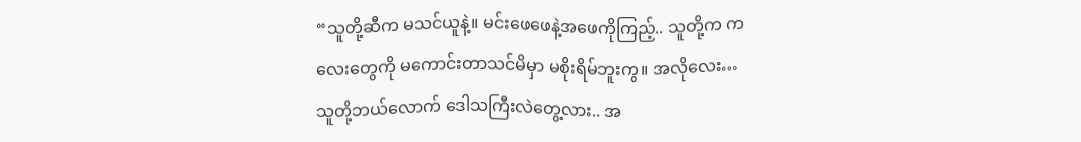“သူတို့ဆီက မသင်ယူနဲ့။ မင်းဖေဖေနဲ့အဖေကိုကြည့်.. သူတို့က ကလေးတွေကို မကောင်းတာသင်မိမှာ မစိုးရိမ်ဘူးကွ။ အလိုလေး…သူတို့ဘယ်လောက် ဒေါသကြီးလဲတွေ့လား.. အ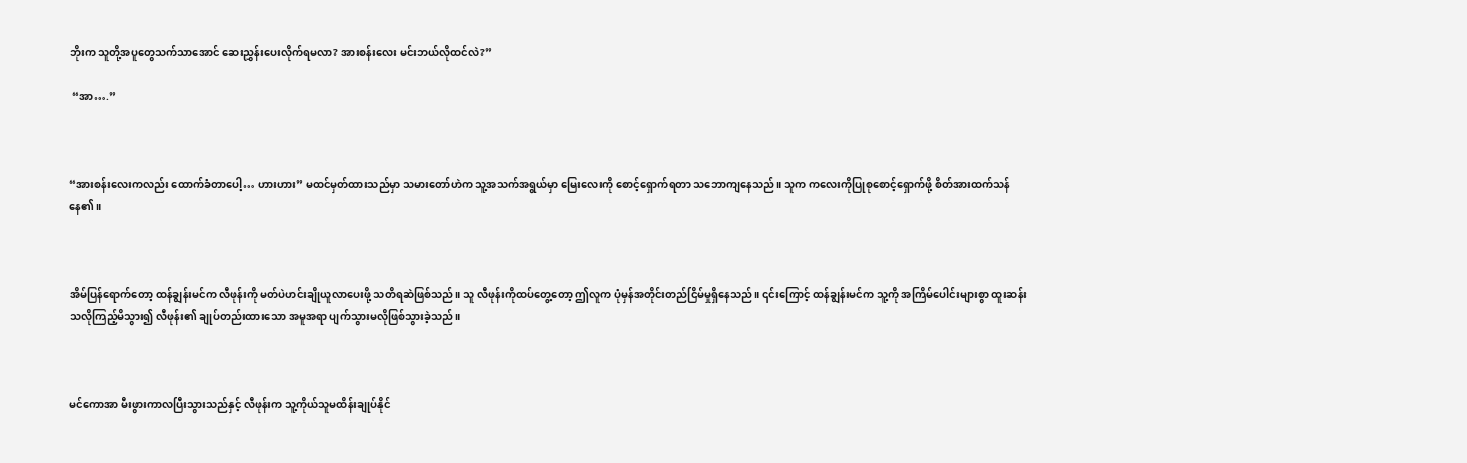ဘိုးက သူတို့အပူတွေသက်သာအောင် ဆေးညွှန်းပေးလိုက်ရမလာ? အားစန်းလေး မင်းဘယ်လိုထင်လဲ?”

 “အာ….”



“အားစန်းလေးကလည်း ထောက်ခံတာပေါ့… ဟားဟား” မထင်မှတ်ထားသည်မှာ သမားတော်ဟဲက သူ့အသက်အရွယ်မှာ မြေးလေးကို စောင့်ရှောက်ရတာ သဘောကျနေသည်။ သူက ကလေးကိုပြုစုစောင့်ရှောက်ဖို့ စိတ်အားထက်သန်နေ၏။



အိမ်ပြန်ရောက်တော့ ထန်ချွန်းမင်က လီဖုန်းကို မတ်ပဲဟင်းချိုယူလာပေးဖို့ သတိရဆဲဖြစ်သည်။ သူ လီဖုန်းကိုထပ်တွေ့တော့ ဤလူက ပုံမှန်အတိုင်းတည်ငြိမ်မှုရှိနေသည်။ ၎င်းကြောင့် ထန်ချွန်းမင်က သူ့ကို အကြိမ်ပေါင်းများစွာ ထူးဆန်းသလိုကြည့်မိသွား၍ လီဖုန်း၏ ချုပ်တည်းထားသော အမူအရာ ပျက်သွားမလိုဖြစ်သွားခဲ့သည်။



မင်ကောအာ မီးဖွားကာလပြီးသွားသည်နှင့် လီဖုန်းက သူ့ကိုယ်သူမထိန်းချုပ်နိုင်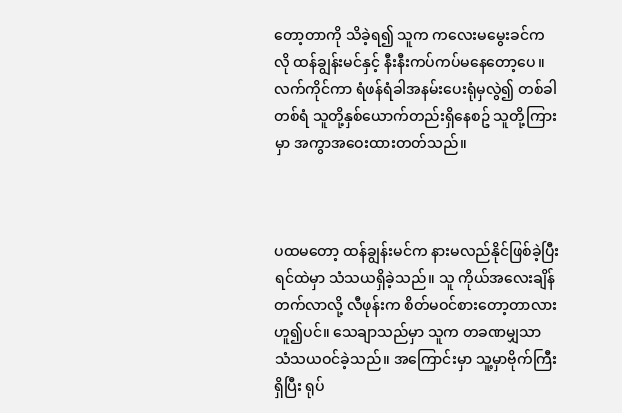တော့တာကို သိခဲ့ရ၍ သူက ကလေးမမွေးခင်ကလို ထန်ချွန်းမင်နှင့် နီးနီးကပ်ကပ်မနေတော့ပေ။ လက်ကိုင်ကာ ရံဖန်ရံခါအနမ်းပေးရုံမှလွဲ၍ တစ်ခါတစ်ရံ သူတို့နှစ်ယောက်တည်းရှိနေစဥ် သူတို့ကြားမှာ အကွာအဝေးထားတတ်သည်။



ပထမတော့ ထန်ချွန်းမင်က နားမလည်နိုင်ဖြစ်ခဲ့ပြီး ရင်ထဲမှာ သံသယရှိခဲ့သည်။ သူ ကိုယ်အလေးချိန်တက်လာလို့ လီဖုန်းက စိတ်မဝင်စားတော့တာလားဟူ၍ပင်။ သေချာသည်မှာ သူက တခဏမျှသာ သံသယဝင်ခဲ့သည်။ အကြောင်းမှာ သူ့မှာဗိုက်ကြီးရှိပြီး ရုပ်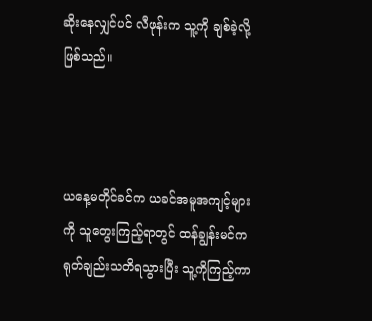ဆိုးနေလျှင်ပင် လီဖုန်းက သူ့ကို ချစ်ခဲ့လို့ဖြစ်သည်။



ယနေ့မတိုင်ခင်က ယခင်အမူအကျင့်များကို သူတွေးကြည့်ရာတွင် ထန်ချွန်းမင်က ရုတ်ချည်းသတိရသွားပြီး သူ့ကိုကြည့်ကာ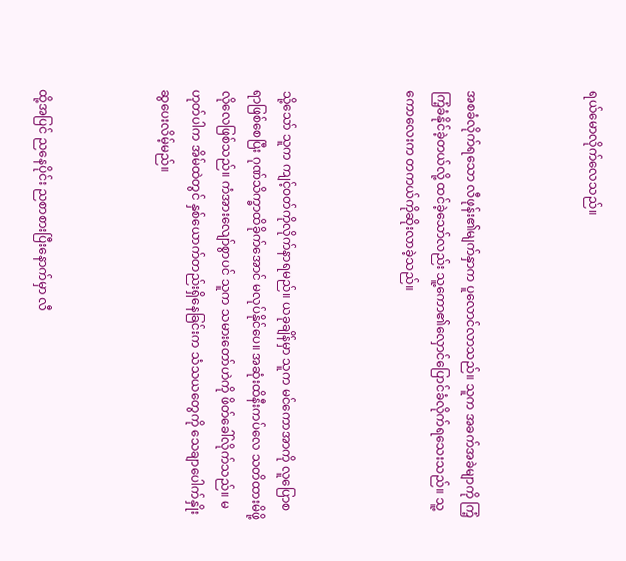ရယ်မောလိုက်လေသည်။



အစခံလိုက်ရသော လီဖုန်း၏မျက်နှာက ပူလောင်လာသည်။ သူက အခက်အခဲမျာကို ကြံ့ကြံ့ခံနိုင်ခဲ့တယ်လို့ ထင်ခဲ့သော်လည်း သူ့ကော၏လှောင်ပြောင်ခံလိုက်ရသေးသည်။ သူ့ကောလေးက တကယ်ကိုဆိုးလာခဲ့သည်။



သို့သော် သူက ကျင့်ဝတ်ကိုလိုက်နာရမည်။ ယခုချိန်မှာ သူက မင်ကောအာကို လူပြောစရာဖြစ်စေပြီး ဂုဏ်သိက္ခာထိခိုက်အောင် မလုပ်နိုင်ပေ။ အဆုံးထိနီးကပ်လေ သတိထားမိဖို့လိုလေဖြစ်သည်။ ကံအားလျော်စွာပင် သူက သမားတော်ဟဲကို ဖိတ်ခေါ်လိုက်သည်။ မဟုတ်ပါက အိမ်ထဲတွင် နှစ်ယောက်တည်းရှိနေခြင်းက သံသယတွေကို သေချာပေါက်နှိုးဆွပေးလိမ့်မည်။



ထို့အပြင် ညနေပိုင်း ညစာစားပြီးနောက်မှာ လီ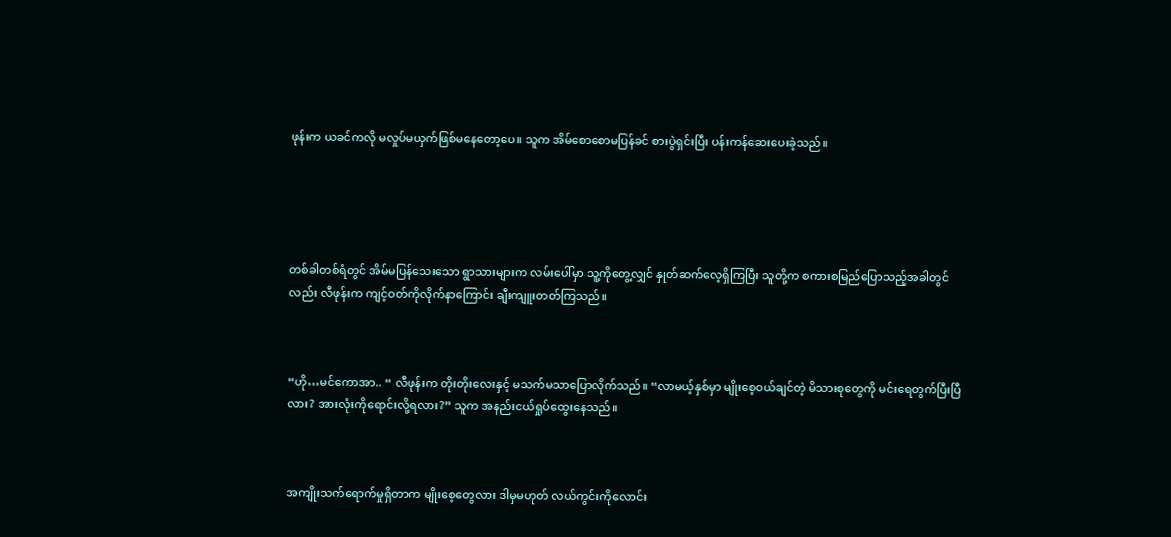ဖုန်းက ယခင်ကလို မလှုပ်မယှက်ဖြစ်မနေတော့ပေ။ သူက အိမ်စောစောမပြန်ခင် စားပွဲရှင်းပြီး ပန်းကန်ဆေးပေးခဲ့သည်။





တစ်ခါတစ်ရံတွင် အိမ်မပြန်သေးသော ရွာသားများက လမ်းပေါ်မှာ သူ့ကိုတွေ့လျှင် နှုတ်ဆက်လေ့ရှိကြပြီး သူတို့က စကားစမြည်ပြောသည့်အခါတွင်လည်း လီဖုန်းက ကျင့်ဝတ်ကိုလိုက်နာကြောင်း ချီးကျူးတတ်ကြသည်။



“ဟို…မင်ကောအာ.. “ လီဖုန်းက တိုးတိုးလေးနှင့် မသက်မသာပြောလိုက်သည်။ “လာမယ့်နှစ်မှာ မျိုးစေ့ဝယ်ချင်တဲ့ မိသားစုတွေကို မင်းရေတွက်ပြီးပြီလား? အားလုံးကိုရောင်းလို့ရလား?” သူက အနည်းငယ်ရှုပ်ထွေးနေသည်။



အကျိုးသက်ရောက်မှုရှိတာက မျိုးစေ့တွေလား ဒါမှမဟုတ် လယ်ကွင်းကိုလောင်း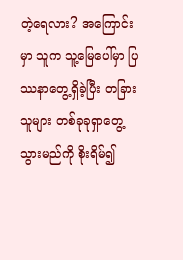တဲ့ရေလား? အကြောင်းမှာ သူက သူ့မြေပေါ်မှာ ပြဿနာတွေ့ရှိခဲ့ပြီး တခြားသူများ တစ်ခုခုရှာတွေ့သွားမည်ကို စိုးရိမ်၍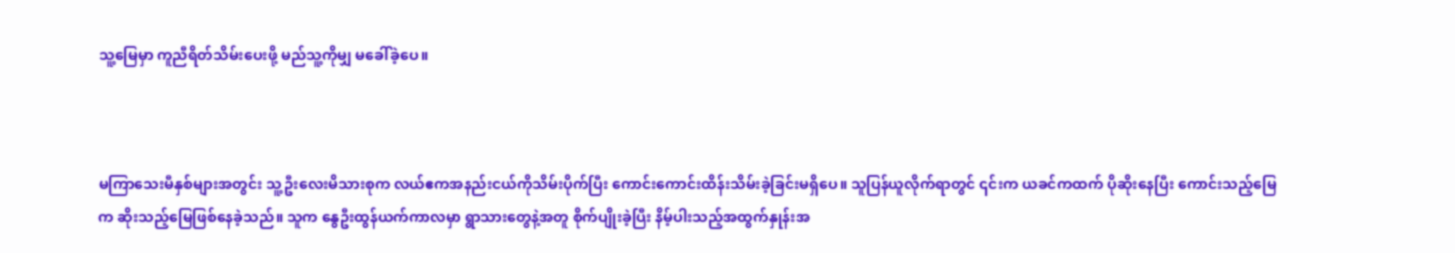သူ့မြေမှာ ကူညီရိတ်သိမ်းပေးဖို့ မည်သူ့ကိုမျှ မခေါ်ခဲ့ပေ။



မကြာသေးမီနှစ်များအတွင်း သူ့ဦးလေးမိသားစုက လယ်ဧကအနည်းငယ်ကိုသိမ်းပိုက်ပြီး ကောင်းကောင်းထိန်းသိမ်းခဲ့ခြင်းမရှိပေ။ သူပြန်ယူလိုက်ရာတွင် ၎င်းက ယခင်ကထက် ပိုဆိုးနေပြီး ကောင်းသည့်မြေက ဆိုးသည့်မြေဖြစ်နေခဲ့သည်။ သူက နွေဦးထွန်ယက်ကာလမှာ ရွာသားတွေနဲ့အတူ စိုက်ပျိုးခဲ့ပြီး နိမ့်ပါးသည့်အထွက်နှုန်းအ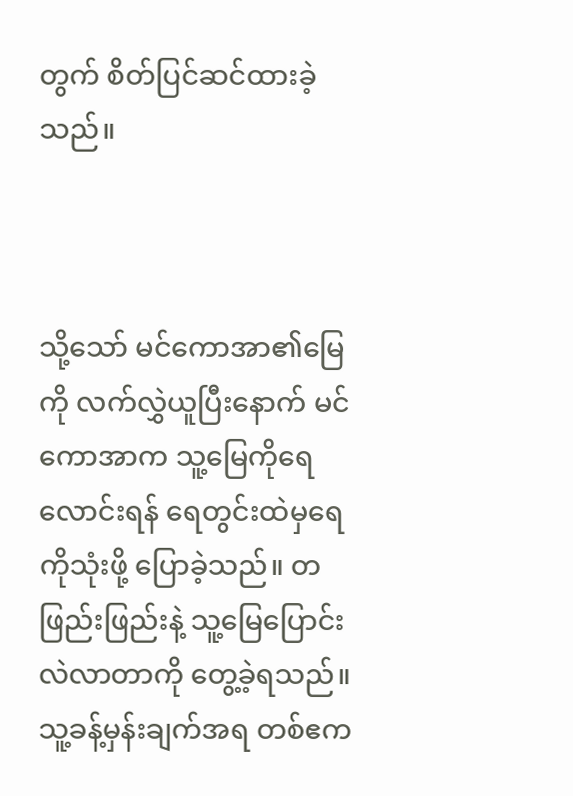တွက် စိတ်ပြင်ဆင်ထားခဲ့သည်။



သို့သော် မင်ကောအာ၏မြေကို လက်လွှဲယူပြီးနောက် မင်ကောအာက သူ့မြေကိုရေလောင်းရန် ရေတွင်းထဲမှရေကိုသုံးဖို့ ပြောခဲ့သည်။ တဖြည်းဖြည်းနဲ့ သူ့မြေပြောင်းလဲလာတာကို တွေ့ခဲ့ရသည်။ သူ့ခန့်မှန်းချက်အရ တစ်ဧက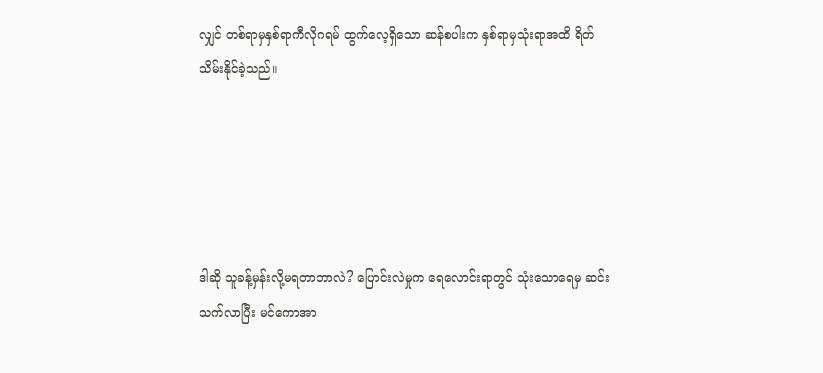လျှင် တစ်ရာမှနှစ်ရာကီလိုဂရမ် ထွက်လေ့ရှိသော ဆန်စပါးက နှစ်ရာမှသုံးရာအထိ ရိတ်သိမ်းနိုင်ခဲ့သည်။





ဒါဆို သူခန့်မှန်းလို့မရတာဘာလဲ? ပြောင်းလဲမှုက ရေလောင်းရာတွင် သုံးသောရေမှ ဆင်းသက်လာပြီး မင်ကောအာ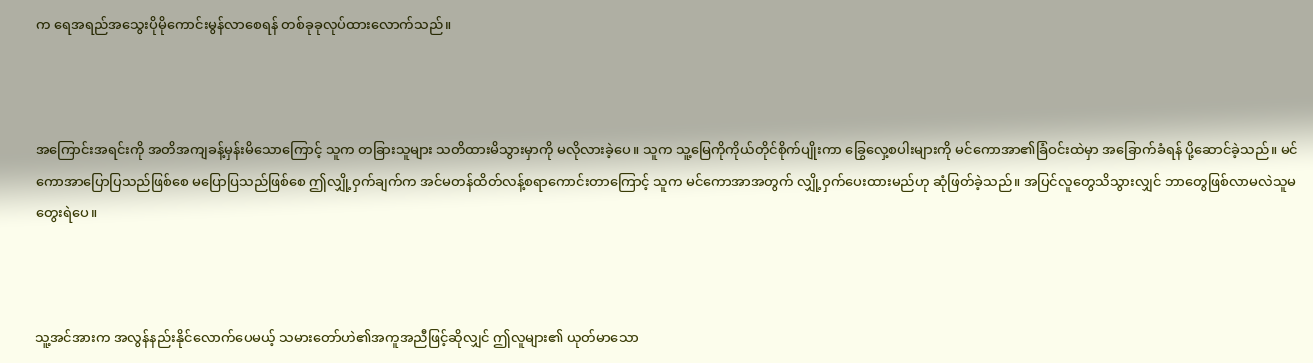က ရေအရည်အသွေးပိုမိုကောင်းမွန်လာစေရန် တစ်ခုခုလုပ်ထားလောက်သည်။



အကြောင်းအရင်းကို အတိအကျခန့်မှန်းမိသောကြောင့် သူက တခြားသူများ သတိထားမိသွားမှာကို မလိုလားခဲ့ပေ။ သူက သူ့မြေကိုကိုယ်တိုင်စိုက်ပျိုးကာ ခြွေလှေ့စပါးများကို မင်ကောအာ၏ခြံဝင်းထဲမှာ အခြောက်ခံရန် ပို့ဆောင်ခဲ့သည်။ မင်ကောအာပြောပြသည်ဖြစ်စေ မပြောပြသည်ဖြစ်စေ ဤလျှို့ဝှက်ချက်က အင်မတန်ထိတ်လန့်စရာကောင်းတာကြောင့် သူက မင်ကောအာအတွက် လျှို့ဝှက်ပေးထားမည်ဟု ဆုံဖြတ်ခဲ့သည်။ အပြင်လူတွေသိသွားလျှင် ဘာတွေဖြစ်လာမလဲသူမတွေးရဲပေ။



သူ့အင်အားက အလွန်နည်းနိုင်လောက်ပေမယ့် သမားတော်ဟဲ၏အကူအညီဖြင့်ဆိုလျှင် ဤလူများ၏ ယုတ်မာသော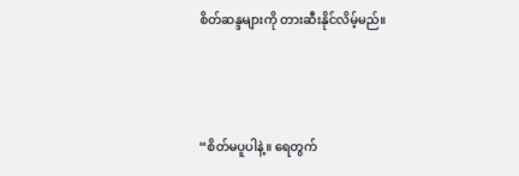စိတ်ဆန္ဒများကို တားဆီးနိုင်လိမ့်မည်။



“စိတ်မပူပါနဲ့။ ရေတွက်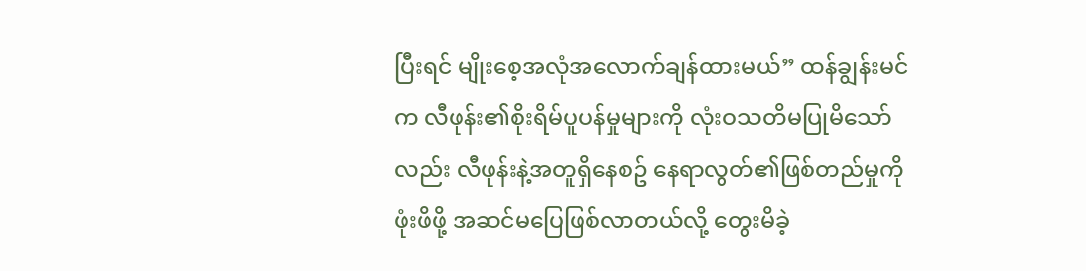ပြီးရင် မျိုးစေ့အလုံအလောက်ချန်ထားမယ်” ထန်ချွန်းမင်က လီဖုန်း၏စိုးရိမ်ပူပန်မှုများကို လုံးဝသတိမပြုမိသော်လည်း လီဖုန်းနဲ့အတူရှိနေစဥ် နေရာလွတ်၏ဖြစ်တည်မှုကို ဖုံးဖိဖို့ အဆင်မပြေဖြစ်လာတယ်လို့ တွေးမိခဲ့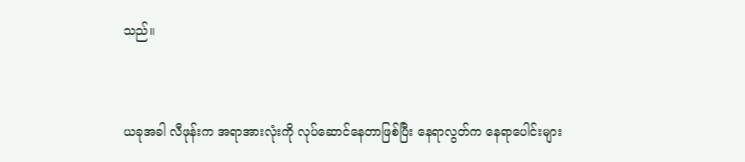သည်။



ယခုအခါ လီဖုန်းက အရာအားလုံးကို လုပ်ဆောင်နေတာဖြစ်ပြီး နေရာလွတ်က နေရာပေါင်းများ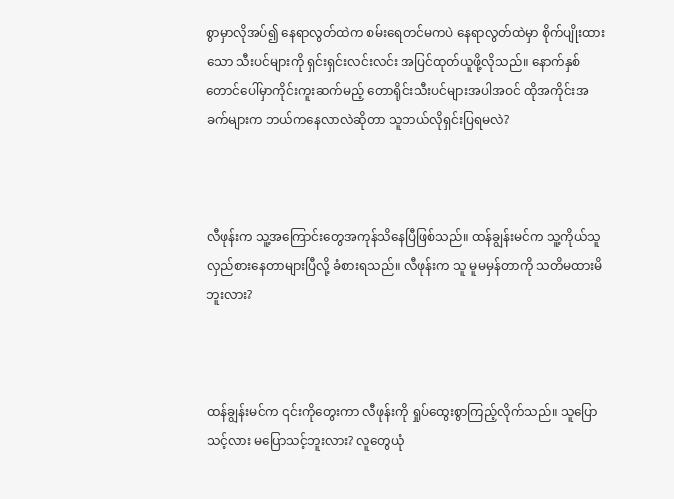စွာမှာလိုအပ်၍ နေရာလွတ်ထဲက စမ်းရေတင်မကပဲ နေရာလွတ်ထဲမှာ စိုက်ပျိုးထားသော သီးပင်များကို ရှင်းရှင်းလင်းလင်း အပြင်ထုတ်ယူဖို့လိုသည်။ နောက်နှစ် တောင်ပေါ်မှာကိုင်းကူးဆက်မည့် တောရိုင်းသီးပင်များအပါအဝင် ထိုအကိုင်းအခက်များက ဘယ်ကနေလာလဲဆိုတာ သူဘယ်လိုရှင်းပြရမလဲ?



လီဖုန်းက သူ့အကြောင်းတွေအကုန်သိနေပြီဖြစ်သည်။ ထန်ချွန်းမင်က သူ့ကိုယ်သူလှည်စားနေတာများပြီလို့ ခံစားရသည်။ လီဖုန်းက သူ မူမမှန်တာကို သတိမထားမိဘူးလား?



ထန်ချွန်းမင်က ၎င်းကိုတွေးကာ လီဖုန်းကို ရှုပ်ထွေးစွာကြည့်လိုက်သည်။ သူပြောသင့်လား မပြောသင့်ဘူးလား? လူတွေယုံ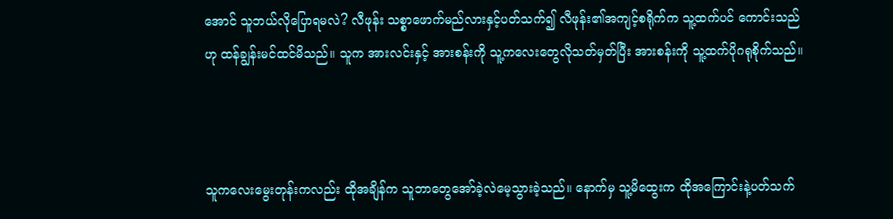အောင် သူဘယ်လိုပြောရမလဲ? လီဖုန်း သစ္စာဖောက်မည်လားနှင့်ပတ်သက်၍ လီဖုန်း၏အကျင့်စရိုက်က သူ့ထက်ပင် ကောင်းသည်ဟု ထန်ချွန်းမင်ထင်မိသည်။ သူက အားလင်းနှင့် အားစန်းကို သူ့ကလေးတွေလိုသတ်မှတ်ပြီး အားစန်းကို သူ့ထက်ပိုဂရုစိုက်သည်။



သူကလေးမွေးတုန်းကလည်း ထိုအချိန်က သူဘာတွေအော်ခဲ့လဲမေ့သွားခဲ့သည်။ နောက်မှ သူ့မိထွေးက ထိုအကြောင်းနဲ့ပတ်သက်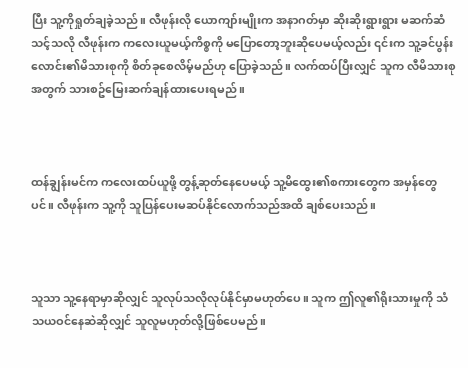ပြီး သူ့ကိုရှုတ်ချခဲ့သည်။ လီဖုန်းလို ယောကျာ်းမျိုးက အနာဂတ်မှာ ဆိုးဆိုးရွားရွား မဆက်ဆံသင့်သလို လီဖုန်းက ကလေးယူမယ့်ကိစ္စကို မပြောတော့ဘူးဆိုပေမယ့်လည်း ၎င်းက သူ့ခင်ပွန်းလောင်း၏မိသားစုကို စိတ်ခုစေလိမ့်မည်ဟု ပြောခဲ့သည်။ လက်ထပ်ပြီးလျှင် သူက လီမိသားစုအတွက် သားစဥ်မြေးဆက်ချန်ထားပေးရမည်။



ထန်ချွန်းမင်က ကလေးထပ်ယူဖို့ တွန့်ဆုတ်နေပေမယ့် သူ့မိထွေး၏စကားတွေက အမှန်တွေပင်။ လီဖုန်းက သူ့ကို သူပြန်ပေးမဆပ်နိုင်လောက်သည်အထိ ချစ်ပေးသည်။



သူသာ သူ့နေရာမှာဆိုလျှင် သူလုပ်သလိုလုပ်နိုင်မှာမဟုတ်ပေ။ သူက ဤလူ၏ရိုးသားမှုကို သံသယဝင်နေဆဲဆိုလျှင် သူလူမဟုတ်လို့ဖြစ်ပေမည်။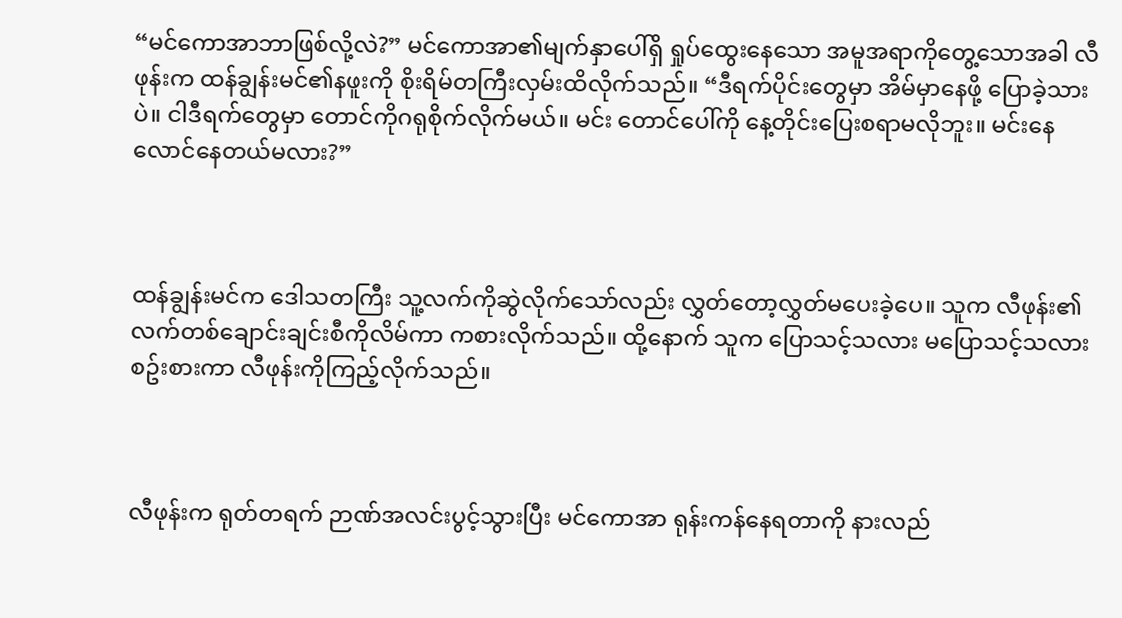“မင်ကောအာဘာဖြစ်လို့လဲ?” မင်ကောအာ၏မျက်နှာပေါ်ရှိ ရှုပ်ထွေးနေသော အမူအရာကိုတွေ့သောအခါ လီဖုန်းက ထန်ချွန်းမင်၏နဖူးကို စိုးရိမ်တကြီးလှမ်းထိလိုက်သည်။ “ဒီရက်ပိုင်းတွေမှာ အိမ်မှာနေဖို့ ပြောခဲ့သားပဲ။ ငါဒီရက်တွေမှာ တောင်ကိုဂရုစိုက်လိုက်မယ်။ မင်း တောင်ပေါ်ကို နေ့တိုင်းပြေးစရာမလိုဘူး။ မင်းနေလောင်နေတယ်မလား?”



ထန်ချွန်းမင်က ဒေါသတကြီး သူ့လက်ကိုဆွဲလိုက်သော်လည်း လွှတ်တော့လွှတ်မပေးခဲ့ပေ။ သူက လီဖုန်း၏လက်တစ်ချောင်းချင်းစီကိုလိမ်ကာ ကစားလိုက်သည်။ ထို့နောက် သူက ပြောသင့်သလား မပြောသင့်သလား စဥ်းစားကာ လီဖုန်းကိုကြည့်လိုက်သည်။



လီဖုန်းက ရုတ်တရက် ဉာဏ်အလင်းပွင့်သွားပြီး မင်ကောအာ ရုန်းကန်နေရတာကို နားလည်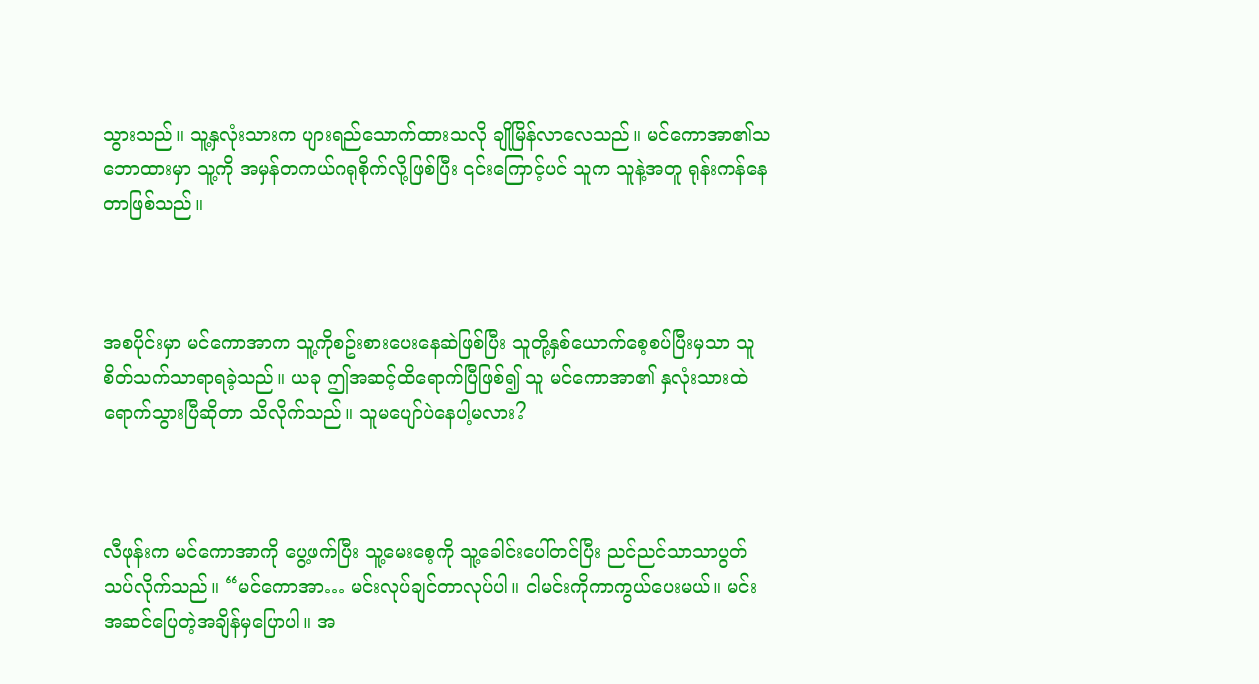သွားသည်။ သူ့နှလုံးသားက ပျားရည်သောက်ထားသလို ချိုမြိန်လာလေသည်။ မင်ကောအာ၏သဘောထားမှာ သူ့ကို အမှန်တကယ်ဂရုစိုက်လို့ဖြစ်ပြီး ၎င်းကြောင့်ပင် သူက သူနဲ့အတူ ရုန်းကန်နေတာဖြစ်သည်။



အစပိုင်းမှာ မင်ကောအာက သူ့ကိုစဥ်းစားပေးနေဆဲဖြစ်ပြီး သူတို့နှစ်ယောက်စေ့စပ်ပြီးမှသာ သူစိတ်သက်သာရာရခဲ့သည်။ ယခု ဤအဆင့်ထိရောက်ပြီဖြစ်၍ သူ မင်ကောအာ၏ နှလုံးသားထဲရောက်သွားပြီဆိုတာ သိလိုက်သည်။ သူမပျော်ပဲနေပါ့မလား?



လီဖုန်းက မင်ကောအာကို ပွေ့ဖက်ပြီး သူ့မေးစေ့ကို သူ့ခေါင်းပေါ်တင်ပြီး ညင်ညင်သာသာပွတ်သပ်လိုက်သည်။ “မင်ကောအာ… မင်းလုပ်ချင်တာလုပ်ပါ။ ငါမင်းကိုကာကွယ်ပေးမယ်။ မင်းအဆင်ပြေတဲ့အချိန်မှပြောပါ။ အ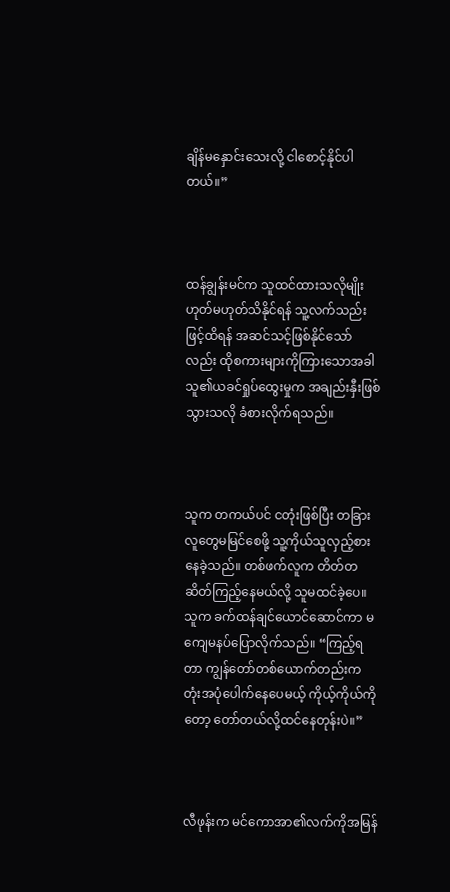ချိန်မနှောင်းသေးလို့ ငါစောင့်နိုင်ပါတယ်။”



ထန်ချွန်းမင်က သူထင်ထားသလိုမျိုး ဟုတ်မဟုတ်သိနိုင်ရန် သူ့လက်သည်းဖြင့်ထိရန် အဆင်သင့်ဖြစ်နိုင်သော်လည်း ထိုစကားများကိုကြားသောအခါ သူ၏ယခင်ရှုပ်ထွေးမှုက အချည်းနှီးဖြစ်သွားသလို ခံစားလိုက်ရသည်။



သူက တကယ်ပင် ငတုံးဖြစ်ပြီး တခြားလူတွေမမြင်စေဖို့ သူ့ကိုယ်သူလှည့်စားနေခဲ့သည်။ တစ်ဖက်လူက တိတ်တဆိတ်ကြည့်နေမယ်လို့ သူမထင်ခဲ့ပေ။ သူက ခက်ထန်ချင်ယောင်ဆောင်ကာ မကျေမနပ်ပြောလိုက်သည်။ “ကြည့်ရတာ ကျွန်တော်တစ်ယောက်တည်းက တုံးအပုံပေါက်နေပေမယ့် ကိုယ့်ကိုယ်ကိုတော့ တော်တယ်လို့ထင်နေတုန်းပဲ။”



လီဖုန်းက မင်ကောအာ၏လက်ကိုအမြန်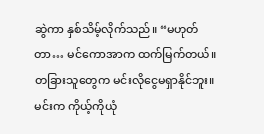ဆွဲကာ နှစ်သိမ့်လိုက်သည်။ “မဟုတ်တာ… မင်ကောအာက ထက်မြက်တယ်။ တခြားသူတွေက မင်းလိုငွေမရှာနိုင်ဘူး။ မင်းက ကိုယ့်ကိုယုံ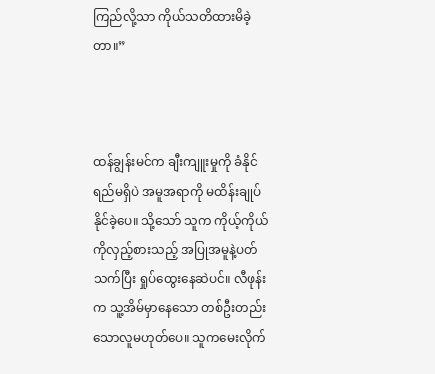ကြည်လို့သာ ကိုယ်သတိထားမိခဲ့တာ။”



ထန်ချွန်းမင်က ချီးကျူးမှုကို ခံနိုင်ရည်မရှိပဲ အမူအရာကို မထိန်းချုပ်နိုင်ခဲ့ပေ။ သို့သော် သူက ကိုယ့်ကိုယ်ကိုလှည့်စားသည့် အပြုအမူနဲ့ပတ်သက်ပြီး ရှုပ်ထွေးနေဆဲပင်။ လီဖုန်းက သူ့အိမ်မှာနေသော တစ်ဦးတည်းသောလူမဟုတ်ပေ။ သူကမေးလိုက်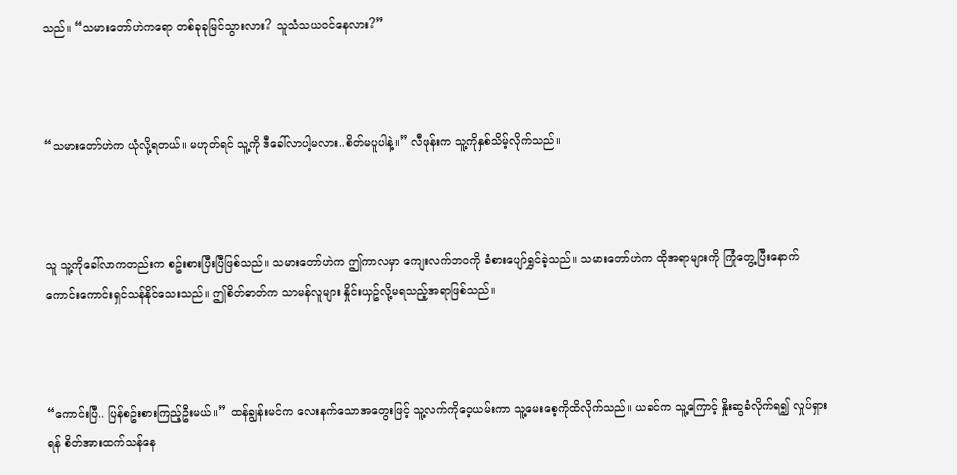သည်။ “သမားတော်ဟဲကရော တစ်ခုခုမြင်သွားလား? သူသံသယဝင်နေလား?”



“သမားတော်ဟဲက ယုံလို့ရတယ်။ မဟုတ်ရင် သူ့ကို ဒီခေါ်လာပါ့မလား..စိတ်မပူပါနဲ့။” လီဖုန်းက သူ့ကိုနှစ်သိမ့်လိုက်သည်။



သူ သူ့ကိုခေါ်လာကတည်းက စဥ်းစားပြီးပြီဖြစ်သည်။ သမားတော်ဟဲက ဤကာလမှာ ကျေးလက်ဘဝကို ခံစားပျော်ရွှင်ခဲ့သည်။ သမားတော်ဟဲက ထိုအရာများကို ကြုံတွေ့ပြီးနောက် ကောင်းကောင်းရှင်သန်နိုင်သေးသည်။ ဤစိတ်ဓာတ်က သာမန်လူများ နှိုင်းယှဥ်လို့မရသည့်အရာဖြစ်သည်။



“ကောင်းပြီ.. ပြန်စဥ်းစားကြည့်ဦးမယ်။” ထန်ချွန်းမင်က လေးနက်သောအတွေးဖြင့် သူ့လက်ကိုဝေ့ယမ်းကာ သူ့မေးစေ့ကိုထိလိုက်သည်။ ယခင်က သူ့ကြောင့် နှိုးဆွခံလိုက်ရ၍ လှုပ်ရှားရန် စိတ်အားထက်သန်နေ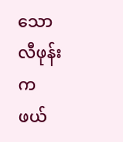သော လီဖုန်းက ဖယ်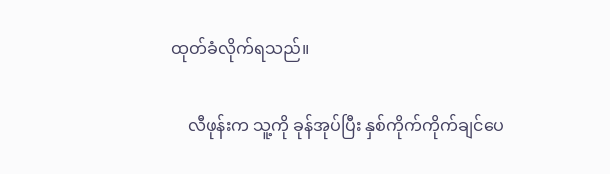ထုတ်ခံလိုက်ရသည်။

    လီဖုန်းက သူ့ကို ခုန်အုပ်ပြီး နှစ်ကိုက်ကိုက်ချင်ပေ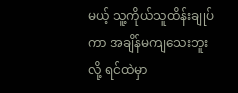မယ့် သူ့ကိုယ်သူထိန်းချုပ်ကာ အချိန်မကျသေးဘူးလို့ ရင်ထဲမှာ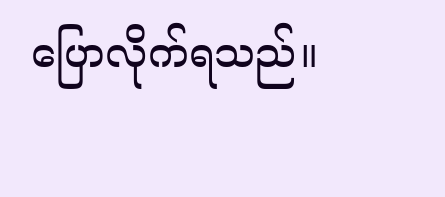ပြောလိုက်ရသည်။